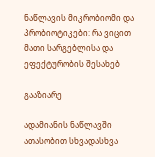ნაწლავის მიკრობიომი და პრობიოტიკები: რა ვიცით მათი სარგებლისა და ეფექტურობის შესახებ

გააზიარე

ადამიანის ნაწლავში ათასობით სხვადასხვა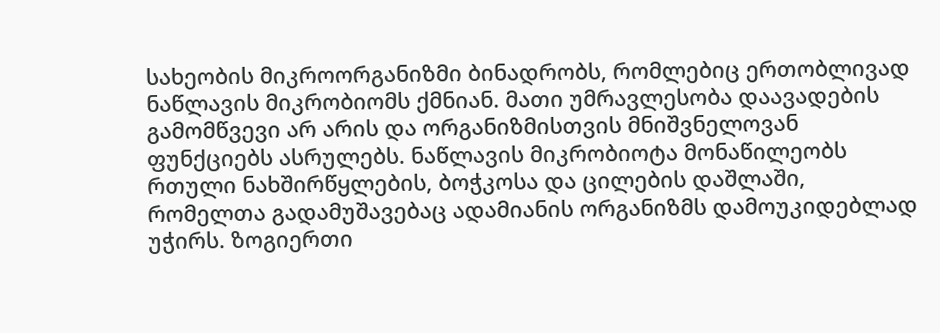სახეობის მიკროორგანიზმი ბინადრობს, რომლებიც ერთობლივად ნაწლავის მიკრობიომს ქმნიან. მათი უმრავლესობა დაავადების გამომწვევი არ არის და ორგანიზმისთვის მნიშვნელოვან ფუნქციებს ასრულებს. ნაწლავის მიკრობიოტა მონაწილეობს რთული ნახშირწყლების, ბოჭკოსა და ცილების დაშლაში, რომელთა გადამუშავებაც ადამიანის ორგანიზმს დამოუკიდებლად უჭირს. ზოგიერთი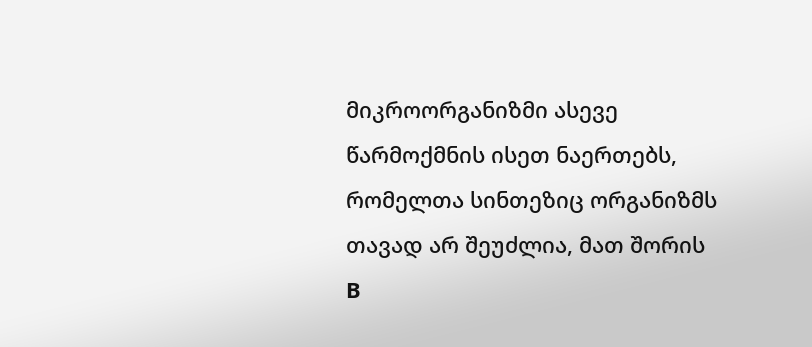მიკროორგანიზმი ასევე წარმოქმნის ისეთ ნაერთებს, რომელთა სინთეზიც ორგანიზმს თავად არ შეუძლია, მათ შორის B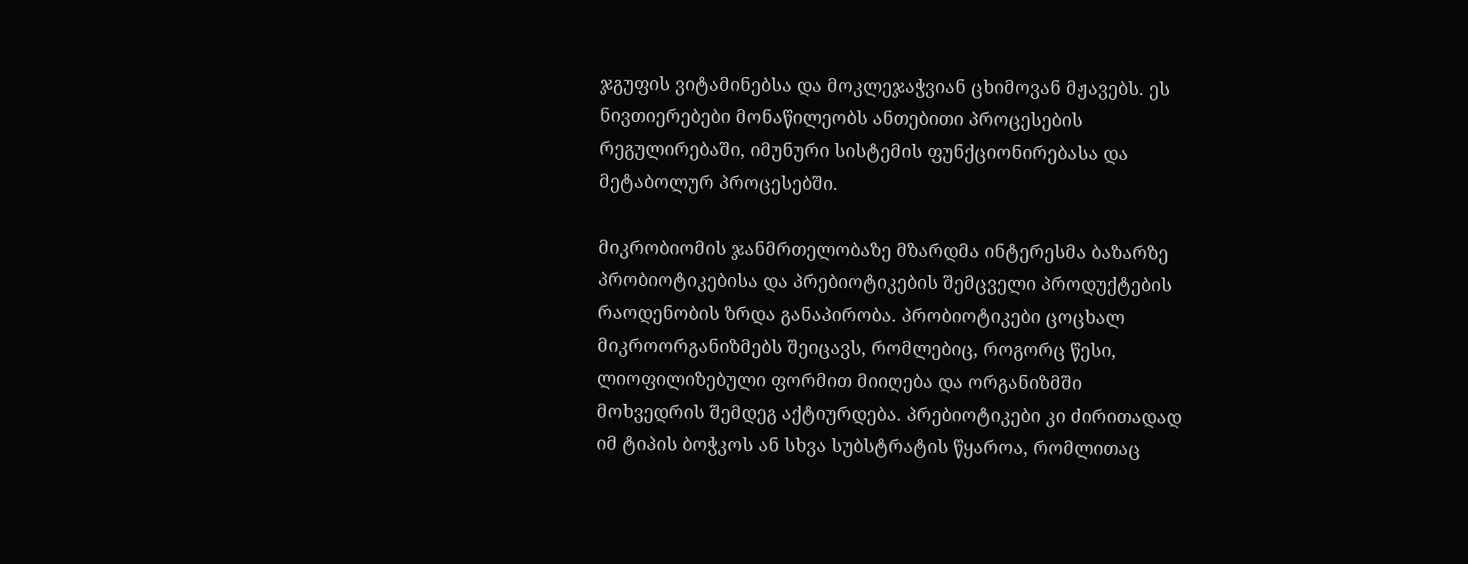ჯგუფის ვიტამინებსა და მოკლეჯაჭვიან ცხიმოვან მჟავებს. ეს ნივთიერებები მონაწილეობს ანთებითი პროცესების რეგულირებაში, იმუნური სისტემის ფუნქციონირებასა და მეტაბოლურ პროცესებში.

მიკრობიომის ჯანმრთელობაზე მზარდმა ინტერესმა ბაზარზე პრობიოტიკებისა და პრებიოტიკების შემცველი პროდუქტების რაოდენობის ზრდა განაპირობა. პრობიოტიკები ცოცხალ მიკროორგანიზმებს შეიცავს, რომლებიც, როგორც წესი, ლიოფილიზებული ფორმით მიიღება და ორგანიზმში მოხვედრის შემდეგ აქტიურდება. პრებიოტიკები კი ძირითადად იმ ტიპის ბოჭკოს ან სხვა სუბსტრატის წყაროა, რომლითაც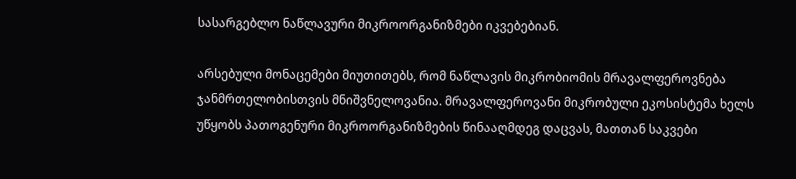სასარგებლო ნაწლავური მიკროორგანიზმები იკვებებიან.

არსებული მონაცემები მიუთითებს, რომ ნაწლავის მიკრობიომის მრავალფეროვნება ჯანმრთელობისთვის მნიშვნელოვანია. მრავალფეროვანი მიკრობული ეკოსისტემა ხელს უწყობს პათოგენური მიკროორგანიზმების წინააღმდეგ დაცვას, მათთან საკვები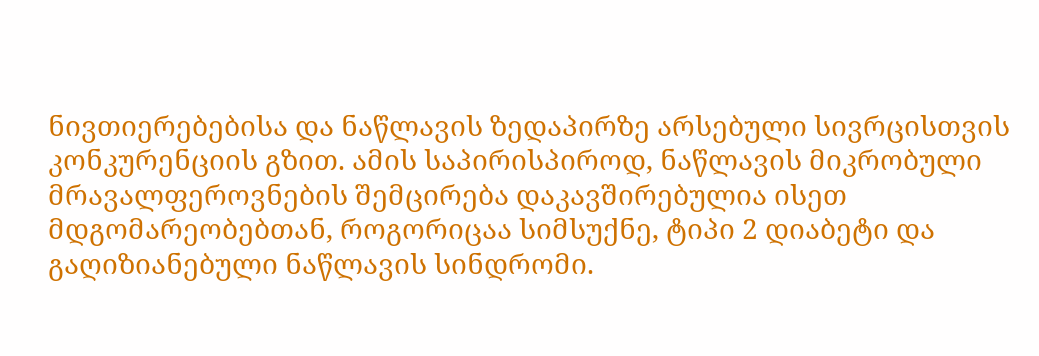ნივთიერებებისა და ნაწლავის ზედაპირზე არსებული სივრცისთვის კონკურენციის გზით. ამის საპირისპიროდ, ნაწლავის მიკრობული მრავალფეროვნების შემცირება დაკავშირებულია ისეთ მდგომარეობებთან, როგორიცაა სიმსუქნე, ტიპი 2 დიაბეტი და გაღიზიანებული ნაწლავის სინდრომი.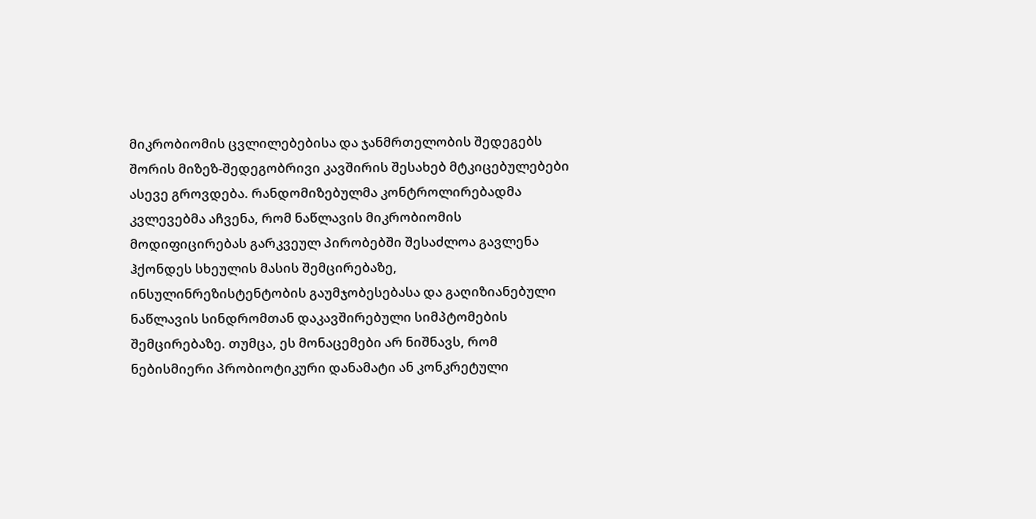მიკრობიომის ცვლილებებისა და ჯანმრთელობის შედეგებს შორის მიზეზ-შედეგობრივი კავშირის შესახებ მტკიცებულებები ასევე გროვდება. რანდომიზებულმა კონტროლირებადმა კვლევებმა აჩვენა, რომ ნაწლავის მიკრობიომის მოდიფიცირებას გარკვეულ პირობებში შესაძლოა გავლენა ჰქონდეს სხეულის მასის შემცირებაზე, ინსულინრეზისტენტობის გაუმჯობესებასა და გაღიზიანებული ნაწლავის სინდრომთან დაკავშირებული სიმპტომების შემცირებაზე. თუმცა, ეს მონაცემები არ ნიშნავს, რომ ნებისმიერი პრობიოტიკური დანამატი ან კონკრეტული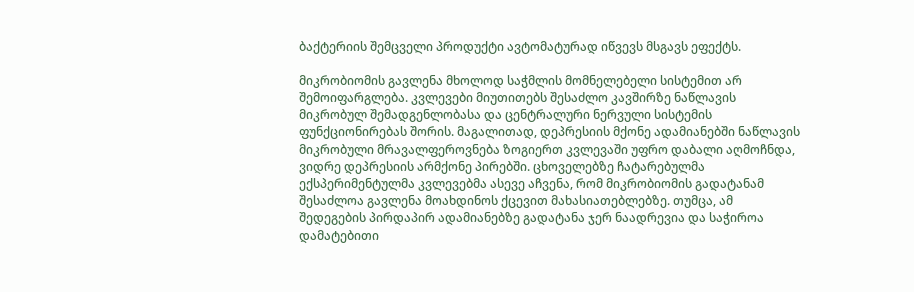ბაქტერიის შემცველი პროდუქტი ავტომატურად იწვევს მსგავს ეფექტს.

მიკრობიომის გავლენა მხოლოდ საჭმლის მომნელებელი სისტემით არ შემოიფარგლება. კვლევები მიუთითებს შესაძლო კავშირზე ნაწლავის მიკრობულ შემადგენლობასა და ცენტრალური ნერვული სისტემის ფუნქციონირებას შორის. მაგალითად, დეპრესიის მქონე ადამიანებში ნაწლავის მიკრობული მრავალფეროვნება ზოგიერთ კვლევაში უფრო დაბალი აღმოჩნდა, ვიდრე დეპრესიის არმქონე პირებში. ცხოველებზე ჩატარებულმა ექსპერიმენტულმა კვლევებმა ასევე აჩვენა, რომ მიკრობიომის გადატანამ შესაძლოა გავლენა მოახდინოს ქცევით მახასიათებლებზე. თუმცა, ამ შედეგების პირდაპირ ადამიანებზე გადატანა ჯერ ნაადრევია და საჭიროა დამატებითი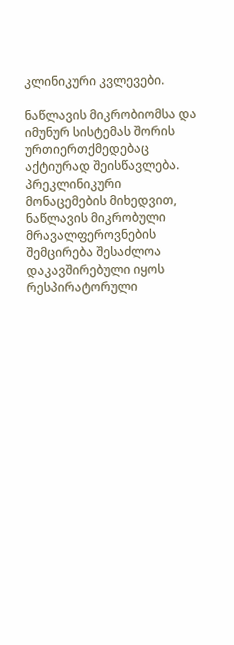კლინიკური კვლევები.

ნაწლავის მიკრობიომსა და იმუნურ სისტემას შორის ურთიერთქმედებაც აქტიურად შეისწავლება. პრეკლინიკური მონაცემების მიხედვით, ნაწლავის მიკრობული მრავალფეროვნების შემცირება შესაძლოა დაკავშირებული იყოს რესპირატორული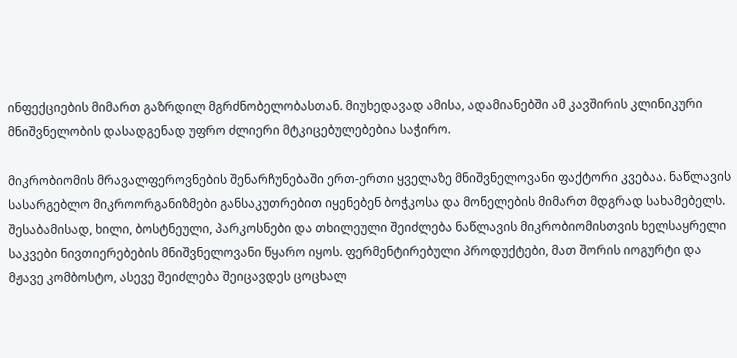ინფექციების მიმართ გაზრდილ მგრძნობელობასთან. მიუხედავად ამისა, ადამიანებში ამ კავშირის კლინიკური მნიშვნელობის დასადგენად უფრო ძლიერი მტკიცებულებებია საჭირო.

მიკრობიომის მრავალფეროვნების შენარჩუნებაში ერთ-ერთი ყველაზე მნიშვნელოვანი ფაქტორი კვებაა. ნაწლავის სასარგებლო მიკროორგანიზმები განსაკუთრებით იყენებენ ბოჭკოსა და მონელების მიმართ მდგრად სახამებელს. შესაბამისად, ხილი, ბოსტნეული, პარკოსნები და თხილეული შეიძლება ნაწლავის მიკრობიომისთვის ხელსაყრელი საკვები ნივთიერებების მნიშვნელოვანი წყარო იყოს. ფერმენტირებული პროდუქტები, მათ შორის იოგურტი და მჟავე კომბოსტო, ასევე შეიძლება შეიცავდეს ცოცხალ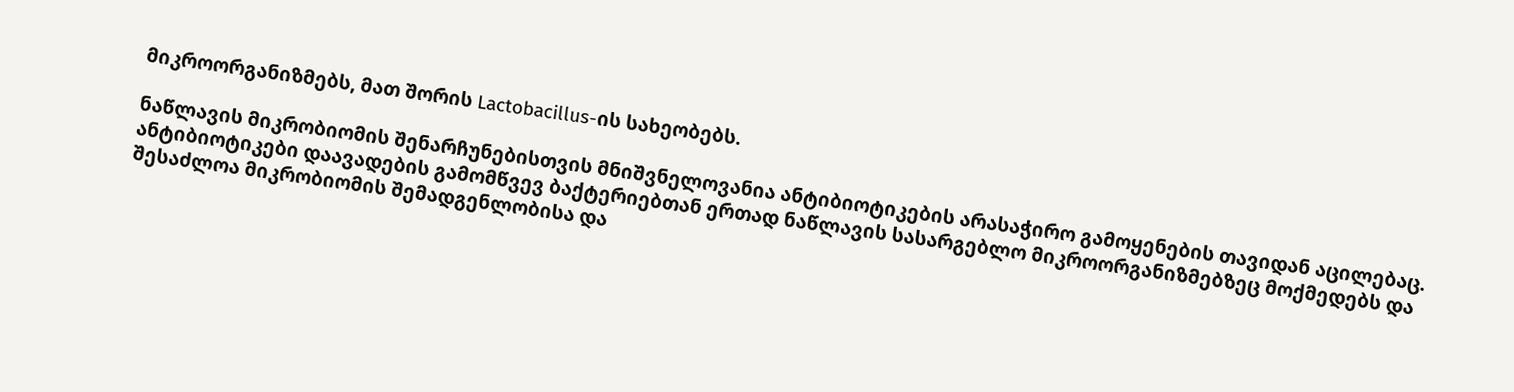მიკროორგანიზმებს, მათ შორის Lactobacillus-ის სახეობებს.

ნაწლავის მიკრობიომის შენარჩუნებისთვის მნიშვნელოვანია ანტიბიოტიკების არასაჭირო გამოყენების თავიდან აცილებაც. ანტიბიოტიკები დაავადების გამომწვევ ბაქტერიებთან ერთად ნაწლავის სასარგებლო მიკროორგანიზმებზეც მოქმედებს და შესაძლოა მიკრობიომის შემადგენლობისა და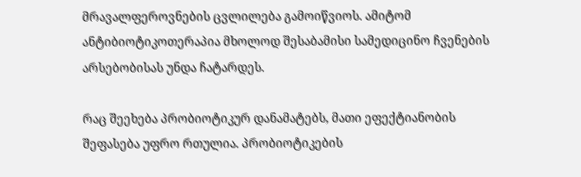მრავალფეროვნების ცვლილება გამოიწვიოს. ამიტომ ანტიბიოტიკოთერაპია მხოლოდ შესაბამისი სამედიცინო ჩვენების არსებობისას უნდა ჩატარდეს.

რაც შეეხება პრობიოტიკურ დანამატებს, მათი ეფექტიანობის შეფასება უფრო რთულია. პრობიოტიკების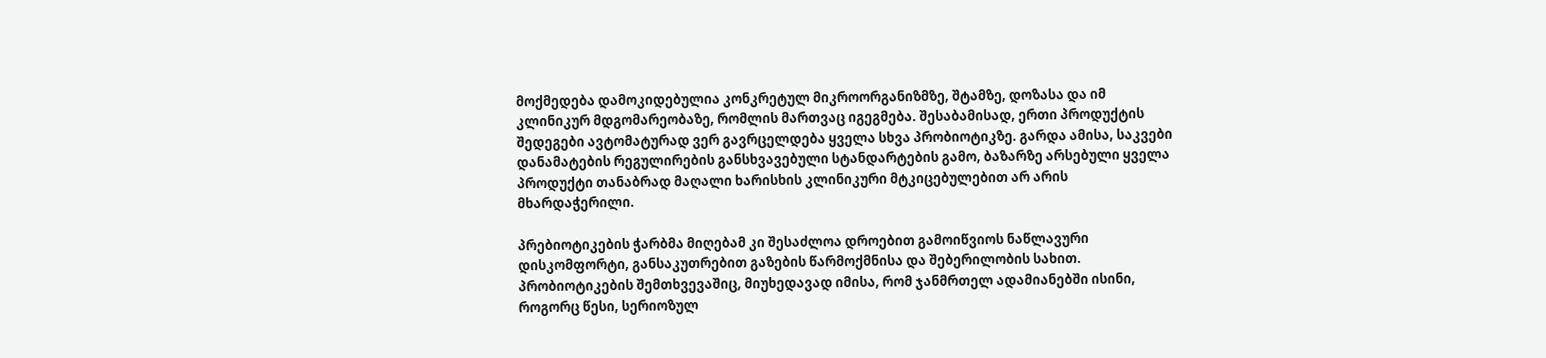მოქმედება დამოკიდებულია კონკრეტულ მიკროორგანიზმზე, შტამზე, დოზასა და იმ კლინიკურ მდგომარეობაზე, რომლის მართვაც იგეგმება. შესაბამისად, ერთი პროდუქტის შედეგები ავტომატურად ვერ გავრცელდება ყველა სხვა პრობიოტიკზე. გარდა ამისა, საკვები დანამატების რეგულირების განსხვავებული სტანდარტების გამო, ბაზარზე არსებული ყველა პროდუქტი თანაბრად მაღალი ხარისხის კლინიკური მტკიცებულებით არ არის მხარდაჭერილი.

პრებიოტიკების ჭარბმა მიღებამ კი შესაძლოა დროებით გამოიწვიოს ნაწლავური დისკომფორტი, განსაკუთრებით გაზების წარმოქმნისა და შებერილობის სახით. პრობიოტიკების შემთხვევაშიც, მიუხედავად იმისა, რომ ჯანმრთელ ადამიანებში ისინი, როგორც წესი, სერიოზულ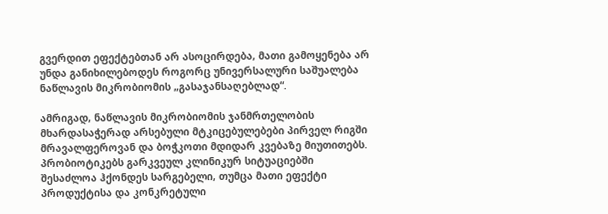გვერდით ეფექტებთან არ ასოცირდება, მათი გამოყენება არ უნდა განიხილებოდეს როგორც უნივერსალური საშუალება ნაწლავის მიკრობიომის „გასაჯანსაღებლად“.

ამრიგად, ნაწლავის მიკრობიომის ჯანმრთელობის მხარდასაჭერად არსებული მტკიცებულებები პირველ რიგში მრავალფეროვან და ბოჭკოთი მდიდარ კვებაზე მიუთითებს. პრობიოტიკებს გარკვეულ კლინიკურ სიტუაციებში შესაძლოა ჰქონდეს სარგებელი, თუმცა მათი ეფექტი პროდუქტისა და კონკრეტული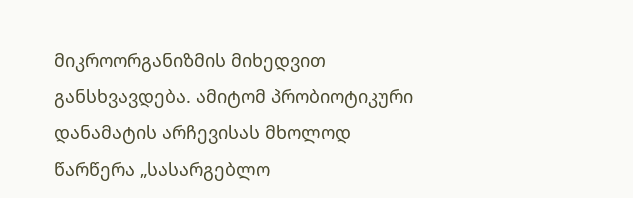მიკროორგანიზმის მიხედვით განსხვავდება. ამიტომ პრობიოტიკური დანამატის არჩევისას მხოლოდ წარწერა „სასარგებლო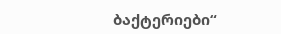ბაქტერიები“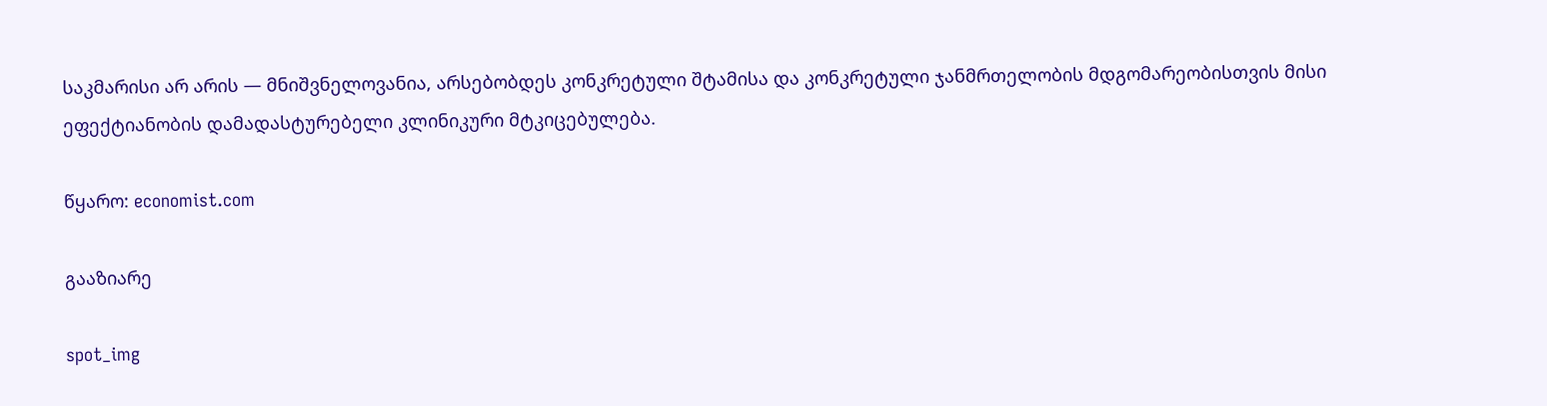საკმარისი არ არის — მნიშვნელოვანია, არსებობდეს კონკრეტული შტამისა და კონკრეტული ჯანმრთელობის მდგომარეობისთვის მისი ეფექტიანობის დამადასტურებელი კლინიკური მტკიცებულება.

წყარო: economist.com

გააზიარე

spot_img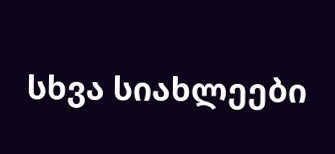სხვა სიახლეები